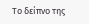Το δείπνο της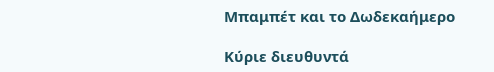Μπαμπέτ και τo Δωδεκαήμερο

Κύριε διευθυντά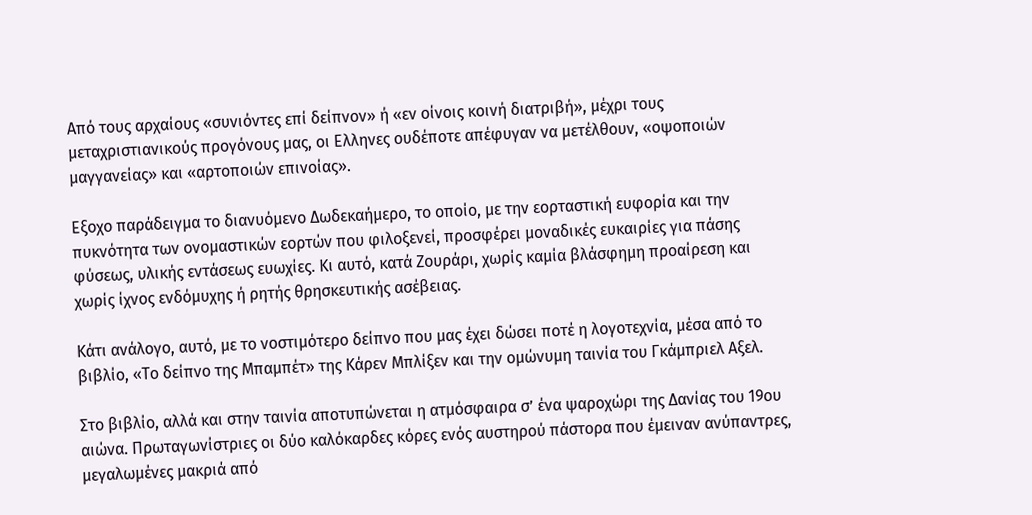Από τους αρχαίους «συνιόντες επί δείπνον» ή «εν οίνοις κοινή διατριβή», μέχρι τους μεταχριστιανικούς προγόνους μας, οι Ελληνες ουδέποτε απέφυγαν να μετέλθουν, «οψοποιών μαγγανείας» και «αρτοποιών επινοίας».

Εξοχο παράδειγμα το διανυόμενο ∆ωδεκαήμερο, το οποίο, με την εορταστική ευφορία και την πυκνότητα των ονομαστικών εορτών που φιλοξενεί, προσφέρει μοναδικές ευκαιρίες για πάσης φύσεως, υλικής εντάσεως ευωχίες. Κι αυτό, κατά Ζουράρι, χωρίς καμία βλάσφημη προαίρεση και χωρίς ίχνος ενδόμυχης ή ρητής θρησκευτικής ασέβειας.

Κάτι ανάλογο, αυτό, με το νοστιμότερο δείπνο που μας έχει δώσει ποτέ η λογοτεχνία, μέσα από το βιβλίο, «Το δείπνο της Μπαμπέτ» της Κάρεν Μπλίξεν και την ομώνυμη ταινία του Γκάμπριελ Αξελ.

Στο βιβλίο, αλλά και στην ταινία αποτυπώνεται η ατμόσφαιρα σ’ ένα ψαροχώρι της ∆ανίας του 19ου αιώνα. Πρωταγωνίστριες οι δύο καλόκαρδες κόρες ενός αυστηρού πάστορα που έμειναν ανύπαντρες, μεγαλωμένες μακριά από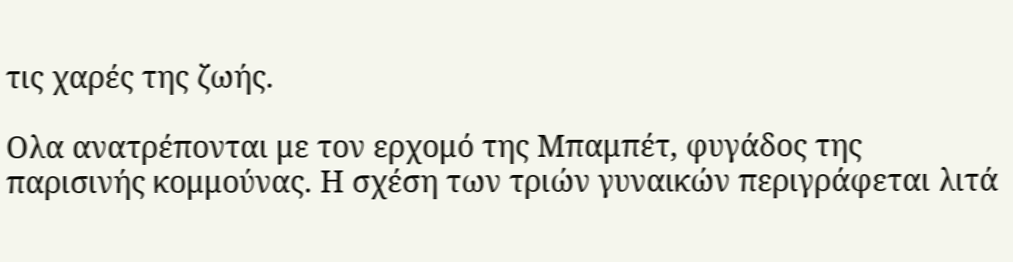τις χαρές της ζωής.

Ολα ανατρέπονται με τον ερχομό της Μπαμπέτ, φυγάδος της παρισινής κομμούνας. Η σχέση των τριών γυναικών περιγράφεται λιτά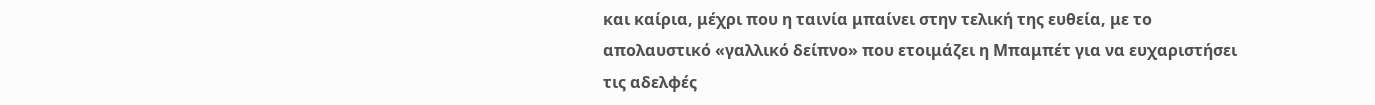και καίρια, μέχρι που η ταινία μπαίνει στην τελική της ευθεία, με το απολαυστικό «γαλλικό δείπνο» που ετοιμάζει η Μπαμπέτ για να ευχαριστήσει τις αδελφές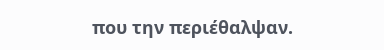που την περιέθαλψαν.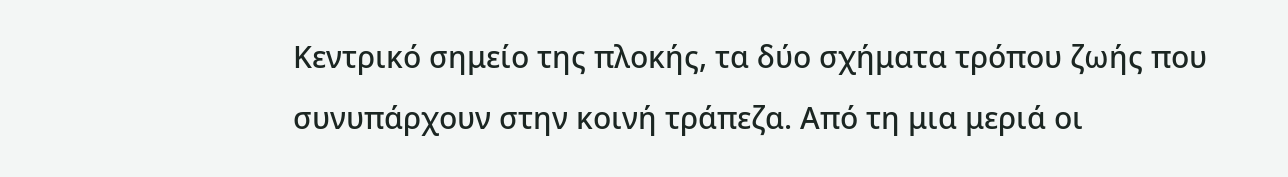Κεντρικό σημείο της πλοκής, τα δύο σχήματα τρόπου ζωής που συνυπάρχουν στην κοινή τράπεζα. Από τη μια μεριά οι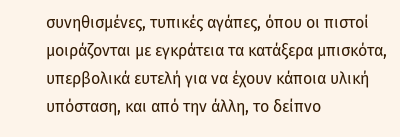συνηθισμένες, τυπικές αγάπες, όπου οι πιστοί μοιράζονται με εγκράτεια τα κατάξερα μπισκότα, υπερβολικά ευτελή για να έχουν κάποια υλική υπόσταση, και από την άλλη, το δείπνο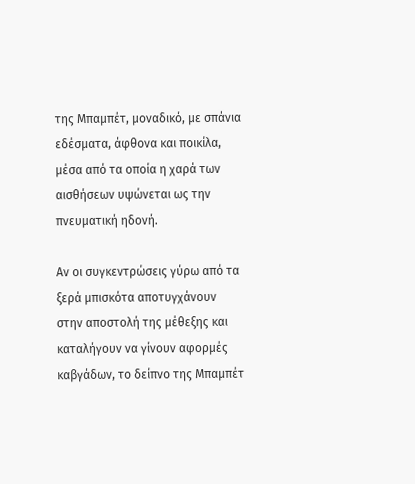της Μπαμπέτ, μοναδικό, με σπάνια εδέσματα, άφθονα και ποικίλα, μέσα από τα οποία η χαρά των αισθήσεων υψώνεται ως την πνευματική ηδονή.

Αν οι συγκεντρώσεις γύρω από τα ξερά μπισκότα αποτυγχάνουν στην αποστολή της μέθεξης και καταλήγουν να γίνουν αφορμές καβγάδων, το δείπνο της Μπαμπέτ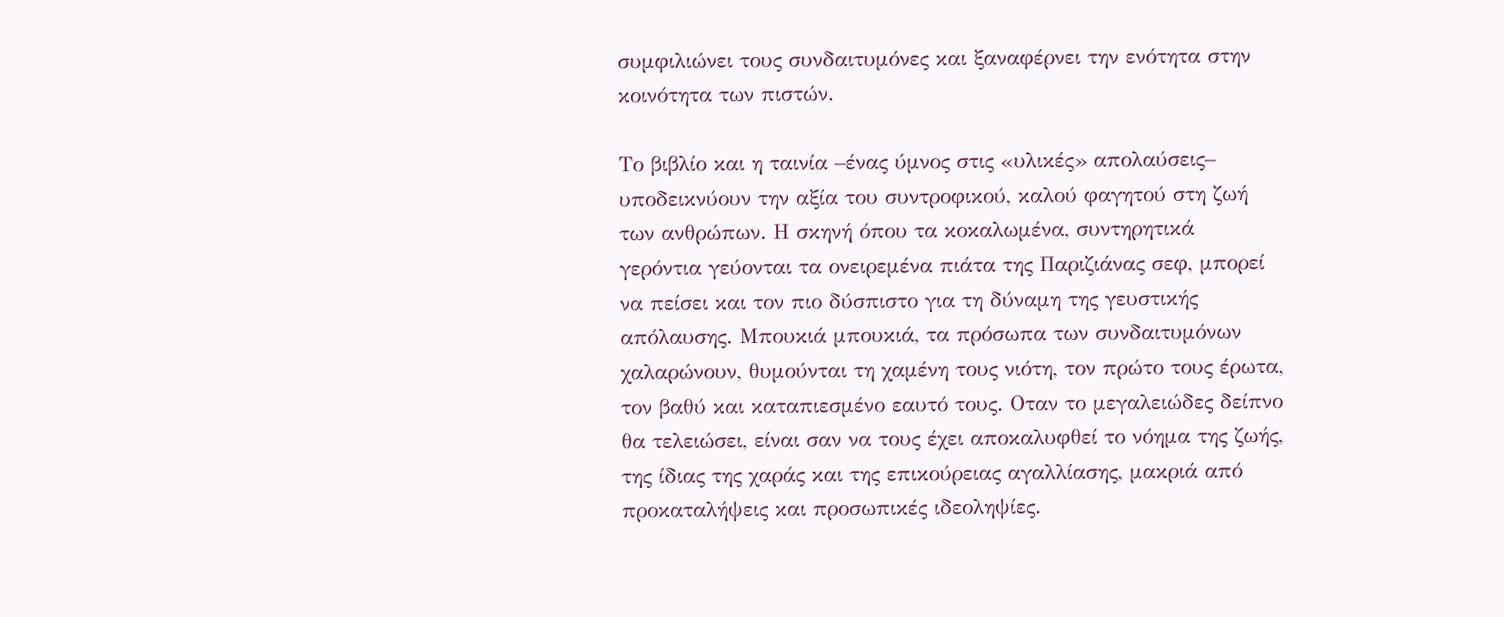συμφιλιώνει τους συνδαιτυμόνες και ξαναφέρνει την ενότητα στην κοινότητα των πιστών.

Το βιβλίο και η ταινία –ένας ύμνος στις «υλικές» απολαύσεις– υποδεικνύουν την αξία του συντροφικού, καλού φαγητού στη ζωή των ανθρώπων. Η σκηνή όπου τα κοκαλωμένα, συντηρητικά γερόντια γεύονται τα ονειρεμένα πιάτα της Παριζιάνας σεφ, μπορεί να πείσει και τον πιο δύσπιστο για τη δύναμη της γευστικής απόλαυσης. Μπουκιά μπουκιά, τα πρόσωπα των συνδαιτυμόνων χαλαρώνουν, θυμούνται τη χαμένη τους νιότη, τον πρώτο τους έρωτα, τον βαθύ και καταπιεσμένο εαυτό τους. Οταν το μεγαλειώδες δείπνο θα τελειώσει, είναι σαν να τους έχει αποκαλυφθεί το νόημα της ζωής, της ίδιας της χαράς και της επικούρειας αγαλλίασης, μακριά από προκαταλήψεις και προσωπικές ιδεοληψίες.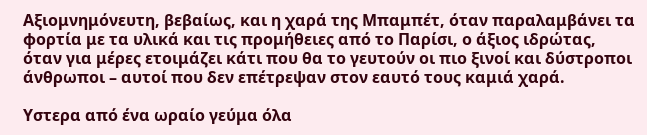Αξιομνημόνευτη, βεβαίως, και η χαρά της Μπαμπέτ, όταν παραλαμβάνει τα φορτία με τα υλικά και τις προμήθειες από το Παρίσι, ο άξιος ιδρώτας, όταν για μέρες ετοιμάζει κάτι που θα το γευτούν οι πιο ξινοί και δύστροποι άνθρωποι – αυτοί που δεν επέτρεψαν στον εαυτό τους καμιά χαρά.

Υστερα από ένα ωραίο γεύμα όλα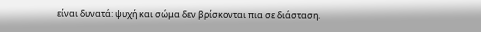είναι δυνατά: ψυχή και σώμα δεν βρίσκονται πια σε διάσταση.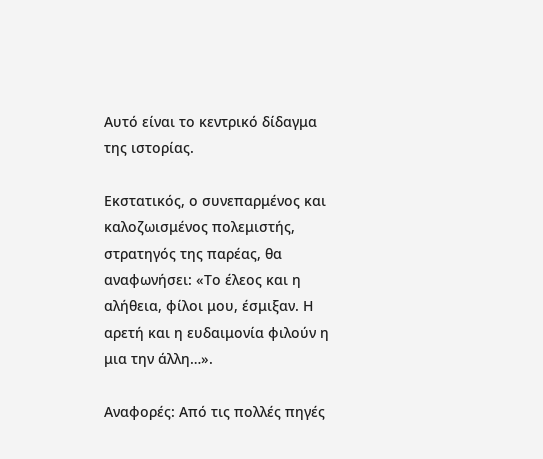Αυτό είναι το κεντρικό δίδαγμα της ιστορίας.

Εκστατικός, ο συνεπαρμένος και καλοζωισμένος πολεμιστής, στρατηγός της παρέας, θα αναφωνήσει: «Το έλεος και η αλήθεια, φίλοι μου, έσμιξαν. Η αρετή και η ευδαιμονία φιλούν η μια την άλλη…».

Αναφορές: Από τις πολλές πηγές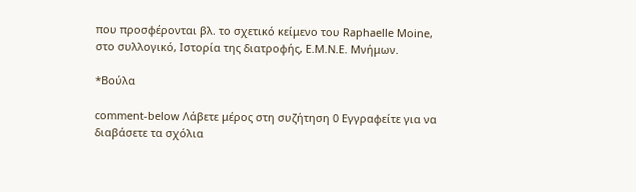που προσφέρονται βλ. το σχετικό κείμενο του Raphaelle Moine, στο συλλογικό, Ιστορία της διατροφής, Ε.Μ.Ν.Ε. Μνήμων.

*Βούλα

comment-below Λάβετε μέρος στη συζήτηση 0 Εγγραφείτε για να διαβάσετε τα σχόλια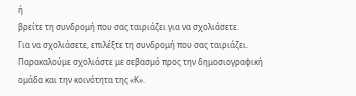ή
βρείτε τη συνδρομή που σας ταιριάζει για να σχολιάσετε.
Για να σχολιάσετε, επιλέξτε τη συνδρομή που σας ταιριάζει. Παρακαλούμε σχολιάστε με σεβασμό προς την δημοσιογραφική ομάδα και την κοινότητα της «Κ».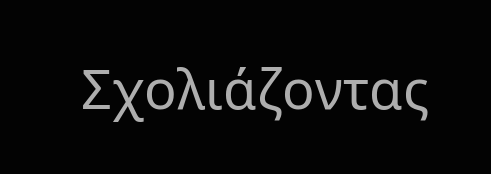Σχολιάζοντας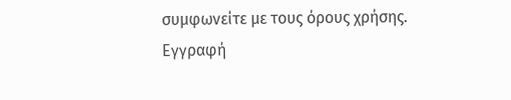συμφωνείτε με τους όρους χρήσης.
Εγγραφή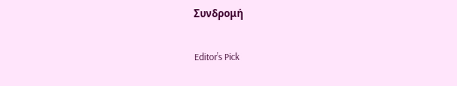Συνδρομή

Editor’s Pick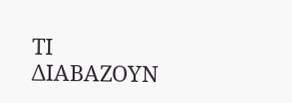ΤΙ ΔΙΑΒΑΖΟΥΝ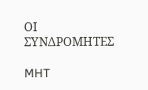ΟΙ ΣΥΝΔΡΟΜΗΤΕΣ

MHT